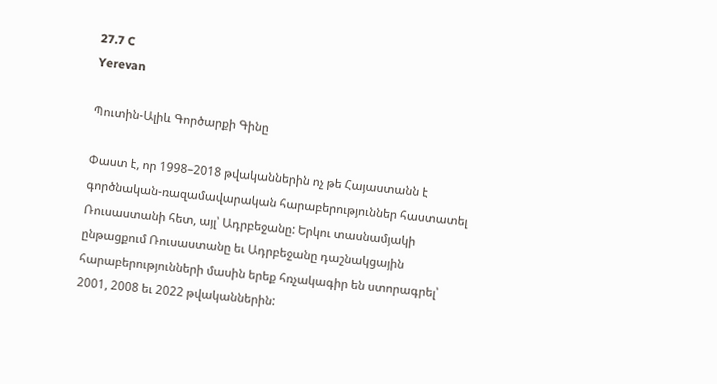27.7 C
Yerevan

Պուտին-Ալիև Գործարքի Գինը

Փաստ է, որ 1998–2018 թվականներին ոչ թե Հայաստանն է գործնական-ռազամավարական հարաբերություններ հաստատել Ռուսաստանի հետ, այլ՝ Ադրբեջանը: Երկու տասնամյակի ընթացքում Ռուսաստանը եւ Ադրբեջանը դաշնակցային հարաբերությունների մասին երեք հռչակագիր են ստորագրել՝ 2001, 2008 եւ 2022 թվականներին: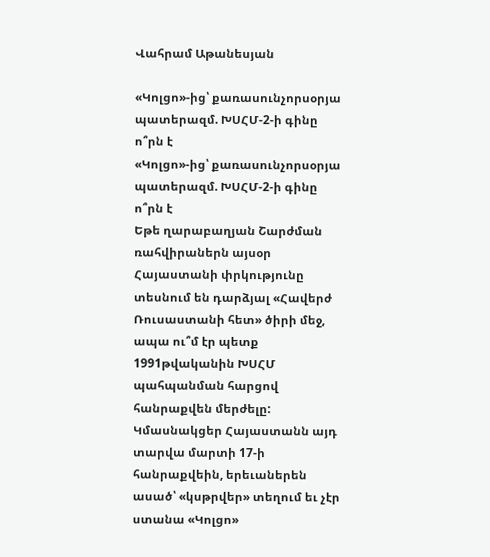Վահրամ Աթանեսյան

«Կոլցո»-ից՝ քառասունչորսօրյա պատերազմ. ԽՍՀՄ-2‑ի գինը ո՞րն է
«Կոլցո»-ից՝ քառասունչորսօրյա պատերազմ. ԽՍՀՄ-2‑ի գինը ո՞րն է
Եթե ղարաբաղյան Շարժման ռահվիրաներն այսօր Հայաստանի փրկությունը տեսնում են դարձյալ «Հավերժ Ռուսաստանի հետ» ծիրի մեջ, ապա ու՞մ էր պետք 1991թվականին ԽՍՀՄ պահպանման հարցով հանրաքվեն մերժելը: Կմասնակցեր Հայաստանն այդ տարվա մարտի 17‑ի հանրաքվեին, երեւաներեն ասած՝ «կսթրվեր» տեղում եւ չէր ստանա «Կոլցո»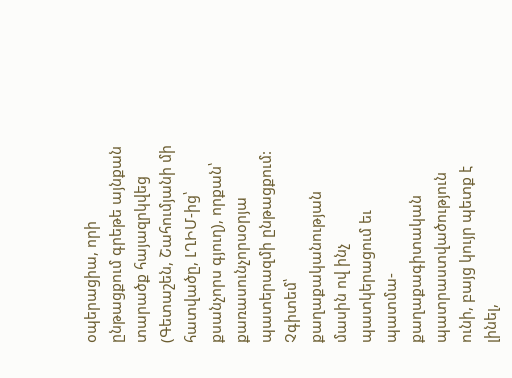օպերացիա, որի ընթացքում գրեթե այնքան տարածք հայազրկվեց (Գետաշեն, Շահումյանի մի հատվածը, ԼՂԻՄ-ից՝ քսանչորս գյուղ), որքան՝ քառասունչորսօրյա պատերազմի ընթացքում: Չգիտեմ՝ քաղաքականության մասին ով ինչ պատկերացում եւ պատմա-քաղաքագիտական պատրաստվածություն ունի, բայց կույր պետք է լինել,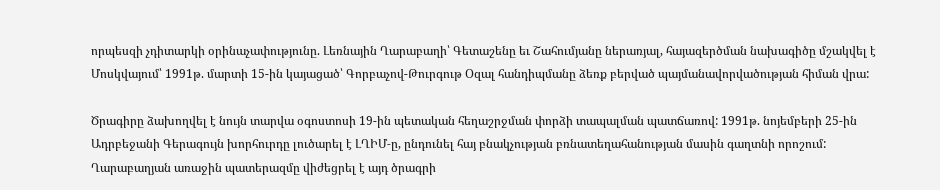որպեսզի չդիտարկի օրինաչափությունը. Լեռնային Ղարաբաղի՝ Գետաշենը եւ Շահումյանը ներառյալ, հայազերծման նախագիծը մշակվել է Մոսկվայում՝ 1991թ. մարտի 15-ին կայացած՝ Գորբաչով-Թուրգութ Օզալ հանդիպմանը ձեռք բերված պայմանավորվածության հիման վրա:

Ծրագիրը ձախողվել է նույն տարվա օգոստոսի 19-ին պետական հեղաշրջման փորձի տապալման պատճառով: 1991թ. նոյեմբերի 25-ին Ադրբեջանի Գերագույն խորհուրդը լուծարել է ԼՂԻՄ‑ը, ընդունել հայ բնակչության բռնատեղահանության մասին գաղտնի որոշում: Ղարաբաղյան առաջին պատերազմը վիժեցրել է այդ ծրագրի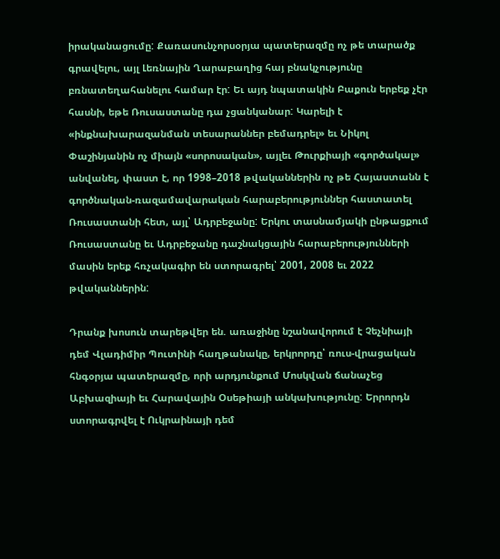իրականացումը: Քառասունչորսօրյա պատերազմը ոչ թե տարածք գրավելու, այլ Լեռնային Ղարաբաղից հայ բնակչությունը բռնատեղահանելու համար էր: Եւ այդ նպատակին Բաքուն երբեք չէր հասնի, եթե Ռուսաստանը դա չցանկանար: Կարելի է «ինքնախարազանման տեսարաններ բեմադրել» եւ Նիկոլ Փաշինյանին ոչ միայն «սորոսական», այլեւ Թուրքիայի «գործակալ» անվանել, փաստ է, որ 1998–2018 թվականներին ոչ թե Հայաստանն է գործնական-ռազամավարական հարաբերություններ հաստատել Ռուսաստանի հետ, այլ՝ Ադրբեջանը: Երկու տասնամյակի ընթացքում Ռուսաստանը եւ Ադրբեջանը դաշնակցային հարաբերությունների մասին երեք հռչակագիր են ստորագրել՝ 2001, 2008 եւ 2022 թվականներին:

Դրանք խոսուն տարեթվեր են. առաջինը նշանավորում է Չեչնիայի դեմ Վլադիմիր Պուտինի հաղթանակը, երկրորդը՝ ռուս-վրացական հնգօրյա պատերազմը, որի արդյունքում Մոսկվան ճանաչեց Աբխազիայի եւ Հարավային Օսեթիայի անկախությունը: Երրորդն ստորագրվել է Ուկրաինայի դեմ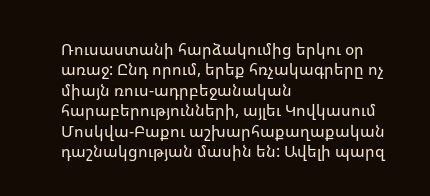Ռուսաստանի հարձակումից երկու օր առաջ: Ընդ որում, երեք հռչակագրերը ոչ միայն ռուս-ադրբեջանական հարաբերությունների, այլեւ Կովկասում Մոսկվա-Բաքու աշխարհաքաղաքական դաշնակցության մասին են: Ավելի պարզ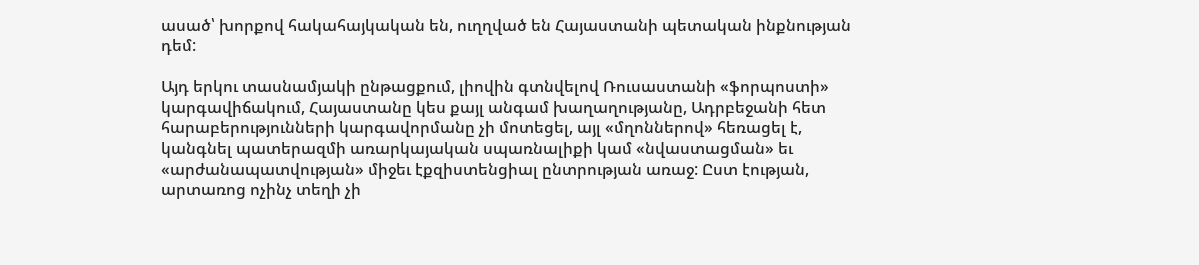ասած՝ խորքով հակահայկական են, ուղղված են Հայաստանի պետական ինքնության դեմ:

Այդ երկու տասնամյակի ընթացքում, լիովին գտնվելով Ռուսաստանի «ֆորպոստի» կարգավիճակում, Հայաստանը կես քայլ անգամ խաղաղությանը, Ադրբեջանի հետ հարաբերությունների կարգավորմանը չի մոտեցել, այլ «մղոններով» հեռացել է, կանգնել պատերազմի առարկայական սպառնալիքի կամ «նվաստացման» եւ «արժանապատվության» միջեւ էքզիստենցիալ ընտրության առաջ: Ըստ էության, արտառոց ոչինչ տեղի չի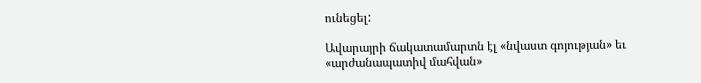ունեցել:

Ավարայրի ճակատամարտն էլ «նվաստ գոյության» եւ «արժանապատիվ մահվան»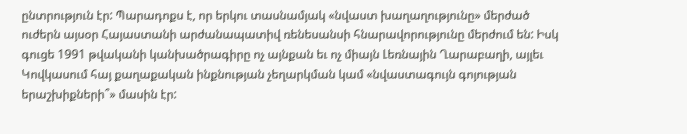ընտրություն էր: Պարադոքս է, որ երկու տասնամյակ «նվաստ խաղաղությունը» մերժած ուժերն այսօր Հայաստանի արժանապատիվ ռենեսանսի հնարավորությունը մերժում են: Իսկ գուցե 1991 թվականի կանխածրագիրը ոչ այնքան եւ ոչ միայն Լեռնային Ղարաբաղի, այլեւ Կովկասում հայ քաղաքական ինքնության չեղարկման կամ «նվաստագույն գոյության երաշխիքների՞» մասին էր: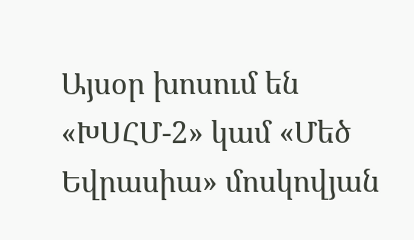Այսօր խոսում են «ԽՍՀՄ‑2» կամ «Մեծ Եվրասիա» մոսկովյան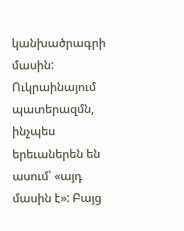կանխածրագրի մասին: Ուկրաինայում պատերազմն, ինչպես երեւաներեն են ասում՝ «այդ մասին է»: Բայց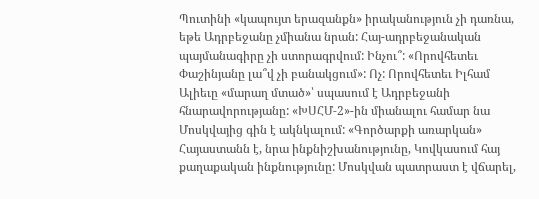Պուտինի «կապույտ երազանքն» իրականություն չի դառնա, եթե Ադրբեջանը չմիանա նրան: Հայ-ադրբեջանական պայմանագիրը չի ստորագրվում: Ինչու՞: «Որովհետեւ Փաշինյանը լա՞վ չի բանակցում»: Ոչ: Որովհետեւ Իլհամ Ալիեւը «մարաղ մտած»՝ սպասում է Ադրբեջանի հնարավորությանը: «ԽՍՀՄ‑2»-ին միանալու համար նա Մոսկվայից գին է ակնկալում: «Գործարքի առարկան» Հայաստանն է, նրա ինքնիշխանությունը, Կովկասում հայ քաղաքական ինքնությունը: Մոսկվան պատրաստ է վճարել,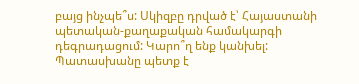բայց ինչպե՞ս: Սկիզբը դրված է՝ Հայաստանի պետական-քաղաքական համակարգի դեգրադացում: Կարո՞ղ ենք կանխել: Պատասխանը պետք է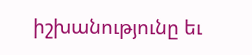իշխանությունը եւ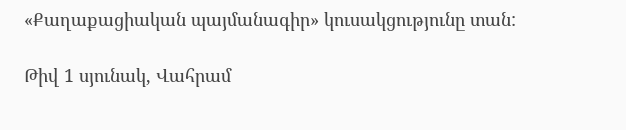«Քաղաքացիական պայմանագիր» կուսակցությունը տան:

Թիվ 1 սյունակ, Վահրամ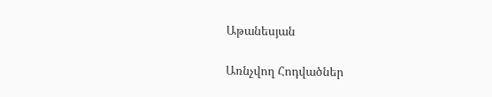Աթանեսյան

Առնչվող Հոդվածներ